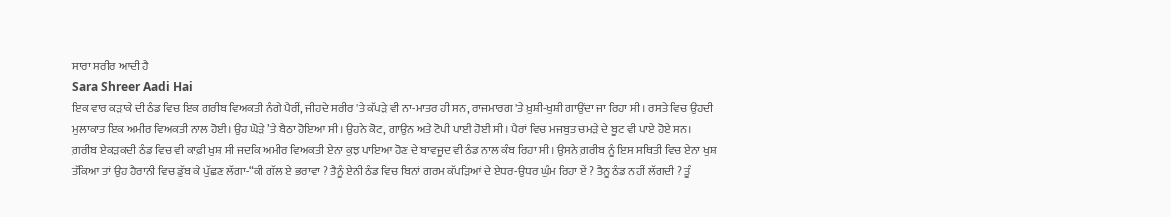ਸਾਰਾ ਸਰੀਰ ਆਦੀ ਹੈ
Sara Shreer Aadi Hai
ਇਕ ਵਾਰ ਕੜਾਕੇ ਦੀ ਠੰਡ ਵਿਚ ਇਕ ਗਰੀਬ ਵਿਅਕਤੀ ਨੰਗੇ ਪੈਰੀਂ, ਜੀਹਦੇ ਸਰੀਰ 'ਤੇ ਕੱਪੜੇ ਵੀ ਨਾ-ਮਾਤਰ ਹੀ ਸਨ, ਰਾਜਮਾਰਗ 'ਤੇ ਖ਼ੁਸ਼ੀ-ਖੁਸ਼ੀ ਗਾਉਂਦਾ ਜਾ ਰਿਹਾ ਸੀ । ਰਸਤੇ ਵਿਚ ਉਹਦੀ ਮੁਲਾਕਾਤ ਇਕ ਅਮੀਰ ਵਿਅਕਤੀ ਨਾਲ ਹੋਈ। ਉਹ ਘੋੜੇ ’ਤੇ ਬੈਠਾ ਹੋਇਆ ਸੀ। ਉਹਨੇ ਕੋਟ, ਗਾਉਨ ਅਤੇ ਟੋਪੀ ਪਾਈ ਹੋਈ ਸੀ। ਪੈਰਾਂ ਵਿਚ ਮਜਬੁਤ ਚਮੜੇ ਦੇ ਬੂਟ ਵੀ ਪਾਏ ਹੋਏ ਸਨ।
ਗ਼ਰੀਬ ਏਕੜਕਦੀ ਠੰਡ ਵਿਚ ਵੀ ਕਾਫ਼ੀ ਖੁਸ਼ ਸੀ ਜਦਕਿ ਅਮੀਰ ਵਿਅਕਤੀ ਏਨਾ ਕੁਝ ਪਾਇਆ ਹੋਣ ਦੇ ਬਾਵਜੂਦ ਵੀ ਠੰਡ ਨਾਲ ਕੰਬ ਰਿਹਾ ਸੀ। ਉਸਨੇ ਗ਼ਰੀਬ ਨੂੰ ਇਸ ਸਥਿਤੀ ਵਿਚ ਏਨਾ ਖੁਸ਼ ਤੱਕਿਆ ਤਾਂ ਉਹ ਹੈਰਾਨੀ ਵਿਚ ਡੁੱਬ ਕੇ ਪੁੱਛਣ ਲੱਗਾ-“ਕੀ ਗੱਲ ਏ ਭਰਾਵਾ ? ਤੈਨੂੰ ਏਨੀ ਠੰਡ ਵਿਚ ਬਿਨਾਂ ਗਰਮ ਕੱਪੜਿਆਂ ਦੇ ਏਧਰ-ਉਧਰ ਘੁੰਮ ਰਿਹਾ ਏਂ ? ਤੈਨੂ ਠੰਡ ਨਹੀਂ ਲੱਗਦੀ ? ਤੂੰ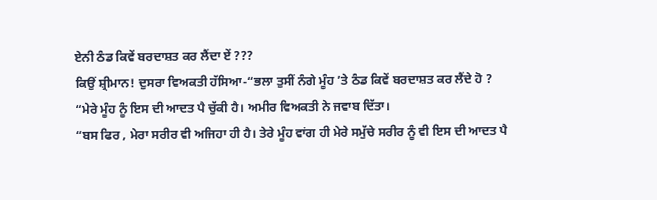ਏਨੀ ਠੰਡ ਕਿਵੇਂ ਬਰਦਾਸ਼ਤ ਕਰ ਲੈਂਦਾ ਏਂ ???
ਕਿਉਂ ਸ਼੍ਰੀਮਾਨ! ਦੁਸਰਾ ਵਿਅਕਤੀ ਹੱਸਿਆ-“ਭਲਾ ਤੁਸੀਂ ਨੰਗੇ ਮੂੰਹ ’ਤੇ ਠੰਡ ਕਿਵੇਂ ਬਰਦਾਸ਼ਤ ਕਰ ਲੈਂਦੇ ਹੋ ?
“ਮੇਰੇ ਮੂੰਹ ਨੂੰ ਇਸ ਦੀ ਆਦਤ ਪੈ ਚੁੱਕੀ ਹੈ। ਅਮੀਰ ਵਿਅਕਤੀ ਨੇ ਜਵਾਬ ਦਿੱਤਾ।
“ਬਸ ਫਿਰ , ਮੇਰਾ ਸਰੀਰ ਵੀ ਅਜਿਹਾ ਹੀ ਹੈ। ਤੇਰੇ ਮੂੰਹ ਵਾਂਗ ਹੀ ਮੇਰੇ ਸਮੁੱਚੇ ਸਰੀਰ ਨੂੰ ਵੀ ਇਸ ਦੀ ਆਦਤ ਪੈ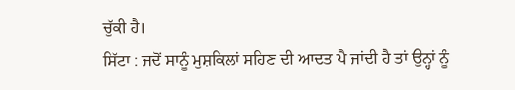ਚੁੱਕੀ ਹੈ।
ਸਿੱਟਾ : ਜਦੋਂ ਸਾਨੂੰ ਮੁਸ਼ਕਿਲਾਂ ਸਹਿਣ ਦੀ ਆਦਤ ਪੈ ਜਾਂਦੀ ਹੈ ਤਾਂ ਉਨ੍ਹਾਂ ਨੂੰ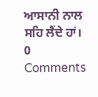ਆਸਾਨੀ ਨਾਲ ਸਹਿ ਲੈਂਦੇ ਹਾਂ।
0 Comments